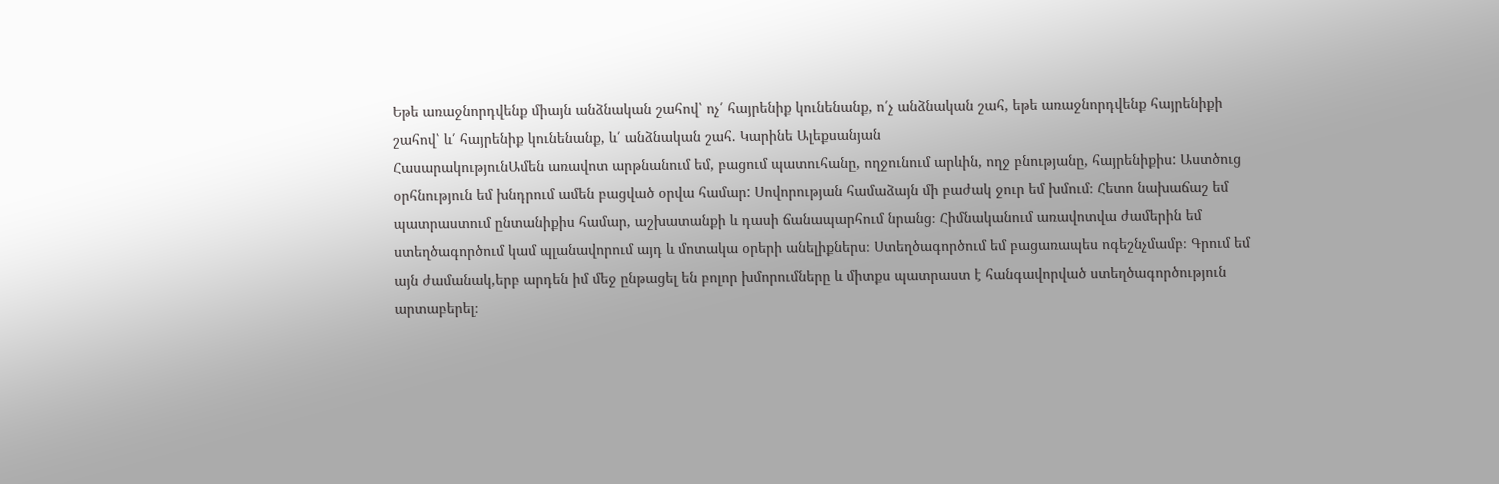Եթե առաջնորդվենք միայն անձնական շահով՝ ոչ՛ հայրենիք կունենանք, ո՛չ անձնական շահ, եթե առաջնորդվենք հայրենիքի շահով՝ և՛ հայրենիք կունենանք, և՛ անձնական շահ. Կարինե Ալեքսանյան
ՀասարակությունԱմեն առավոտ արթնանում եմ, բացում պատուհանը, ողջունում արևին, ողջ բնությանը, հայրենիքիս: Աստծուց օրհնություն եմ խնդրում ամեն բացված օրվա համար: Սովորության համաձայն մի բաժակ ջուր եմ խմում։ Հետո նախաճաշ եմ պատրաստում ընտանիքիս համար, աշխատանքի և դասի ճանապարհում նրանց։ Հիմնականում առավոտվա ժամերին եմ ստեղծագործում կամ պլանավորում այդ և մոտակա օրերի անելիքներս։ Ստեղծագործում եմ բացառապես ոգեշնչմամբ։ Գրում եմ այն ժամանակ,երբ արդեն իմ մեջ ընթացել են բոլոր խմորումները և միտքս պատրաստ է հանգավորված ստեղծագործություն արտաբերել։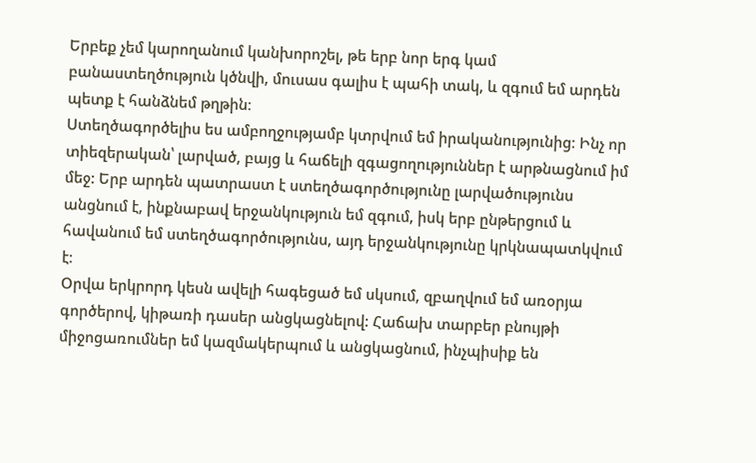Երբեք չեմ կարողանում կանխորոշել, թե երբ նոր երգ կամ բանաստեղծություն կծնվի, մուսաս գալիս է պահի տակ, և զգում եմ արդեն պետք է հանձնեմ թղթին։
Ստեղծագործելիս ես ամբողջությամբ կտրվում եմ իրականությունից։ Ինչ որ տիեզերական՝ լարված, բայց և հաճելի զգացողություններ է արթնացնում իմ մեջ: Երբ արդեն պատրաստ է ստեղծագործությունը լարվածությունս անցնում է, ինքնաբավ երջանկություն եմ զգում, իսկ երբ ընթերցում և հավանում եմ ստեղծագործությունս, այդ երջանկությունը կրկնապատկվում է։
Օրվա երկրորդ կեսն ավելի հագեցած եմ սկսում, զբաղվում եմ առօրյա գործերով, կիթառի դասեր անցկացնելով: Հաճախ տարբեր բնույթի միջոցառումներ եմ կազմակերպում և անցկացնում, ինչպիսիք են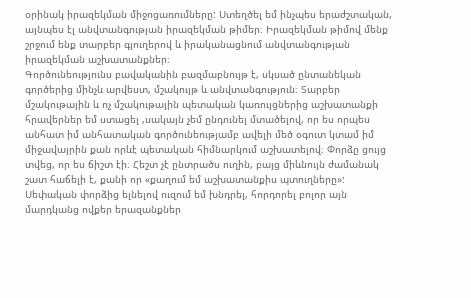օրինակ իրազեկման միջոցառումները: Ստեղծել եմ ինչպես երաժշտական, այնպես էլ անվտանգության իրազեկման թիմեր։ Իրազեկման թիմով մենք շրջում ենք տարբեր գյուղերով և իրականացնում անվտանգության իրազեկման աշխատանքներ։
Գործունեությունս բավականին բազմաբնույթ է, սկսած ընտանեկան գործերից մինչև արվեստ, մշակույթ և անվտանգություն։ Տարբեր մշակութային և ոչ մշակութային պետական կառույցներից աշխատանքի հրավերներ եմ ստացել ,սակայն չեմ ընդունել մտածելով, որ ես որպես անհատ իմ անհատական գործունեությամբ ավելի մեծ օգուտ կտամ իմ միջավայրին քան որևէ պետական հիմնարկում աշխատելով։ Փորձը ցույց տվեց, որ ես ճիշտ էի։ Հեշտ չէ ընտրածս ուղին, բայց միևնույն ժամանակ շատ հաճելի է, քանի որ «քաղում եմ աշխատանքիս պտուղները»: Սեփական փորձից ելնելով ուզում եմ խնդրել, հորդորել բոլոր այն մարդկանց ովքեր երազանքներ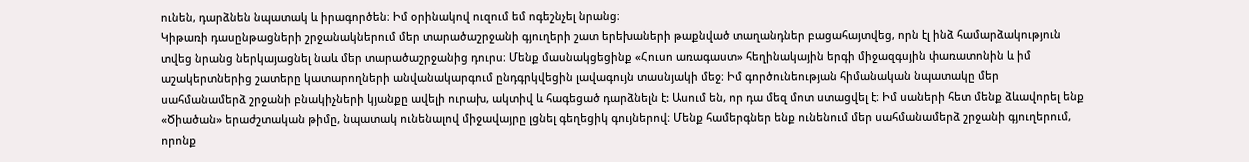ունեն, դարձնեն նպատակ և իրագործեն։ Իմ օրինակով ուզում եմ ոգեշնչել նրանց։
Կիթառի դասընթացների շրջանակներում մեր տարածաշրջանի գյուղերի շատ երեխաների թաքնված տաղանդներ բացահայտվեց, որն էլ ինձ համարձակություն տվեց նրանց ներկայացնել նաև մեր տարածաշրջանից դուրս։ Մենք մասնակցեցինք «Հուսո առագաստ» հեղինակային երգի միջազգսյին փառատոնին և իմ աշակերտներից շատերը կատարողների անվանակարգում ընդգրկվեցին լավագույն տասնյակի մեջ։ Իմ գործունեության հիմանական նպատակը մեր սահմանամերձ շրջանի բնակիչների կյանքը ավելի ուրախ, ակտիվ և հագեցած դարձնելն է: Ասում են, որ դա մեզ մոտ ստացվել է։ Իմ սաների հետ մենք ձևավորել ենք «Ծիածան» երաժշտական թիմը, նպատակ ունենալով միջավայրը լցնել գեղեցիկ գույներով։ Մենք համերգներ ենք ունենում մեր սահմանամերձ շրջանի գյուղերում, որոնք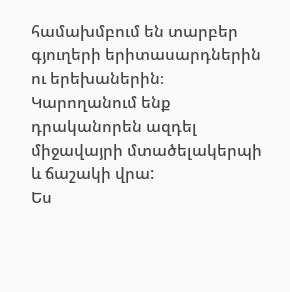համախմբում են տարբեր գյուղերի երիտասարդներին ու երեխաներին։ Կարողանում ենք դրականորեն ազդել միջավայրի մտածելակերպի և ճաշակի վրա:
Ես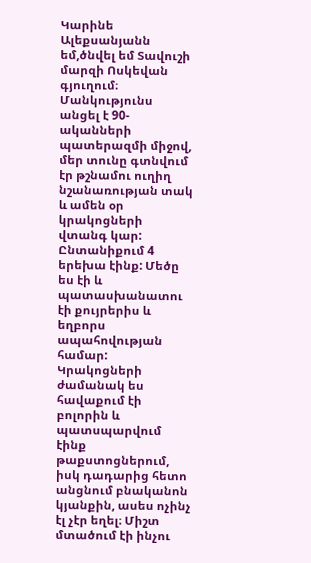Կարինե Ալեքսանյանն եմ,ծնվել եմ Տավուշի մարզի Ոսկեվան գյուղում։ Մանկությունս անցել է 90-ականների պատերազմի միջով, մեր տունը գտնվում էր թշնամու ուղիղ նշանառության տակ և ամեն օր կրակոցների վտանգ կար: Ընտանիքում 4 երեխա էինք: Մեծը ես էի և պատասխանատու էի քույրերիս և եղբորս ապահովության համար: Կրակոցների ժամանակ ես հավաքում էի բոլորին և պատսպարվում էինք թաքստոցներում, իսկ դադարից հետո անցնում բնականոն կյանքին, ասես ոչինչ էլ չէր եղել։ Միշտ մտածում էի ինչու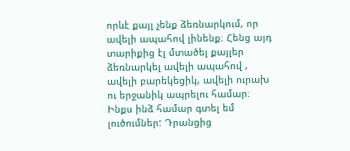որևէ քայլ չենք ձեռնարկում, որ ավելի ապահով լինենք։ Հենց այդ տարիքից էլ մտածել քայլեր ձեռնարկել ավելի ապահով , ավելի բարեկեցիկ, ավելի ուրախ ու երջանիկ ապրելու համար։ Ինքս ինձ համար գտել եմ լուծումներ: Դրանցից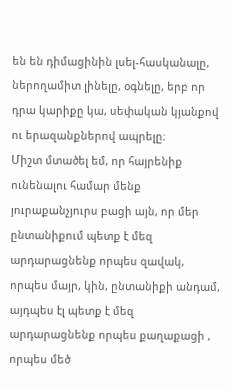են են դիմացինին լսել-հասկանալը, ներողամիտ լինելը, օգնելը, երբ որ դրա կարիքը կա, սեփական կյանքով ու երազանքներով ապրելը։
Միշտ մտածել եմ, որ հայրենիք ունենալու համար մենք յուրաքանչյուրս բացի այն, որ մեր ընտանիքում պետք է մեզ արդարացնենք որպես զավակ, որպես մայր, կին, ընտանիքի անդամ, այդպես էլ պետք է մեզ արդարացնենք որպես քաղաքացի , որպես մեծ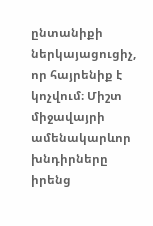ընտանիքի ներկայացուցիչ, որ հայրենիք է կոչվում։ Միշտ միջավայրի ամենակարևոր խնդիրները իրենց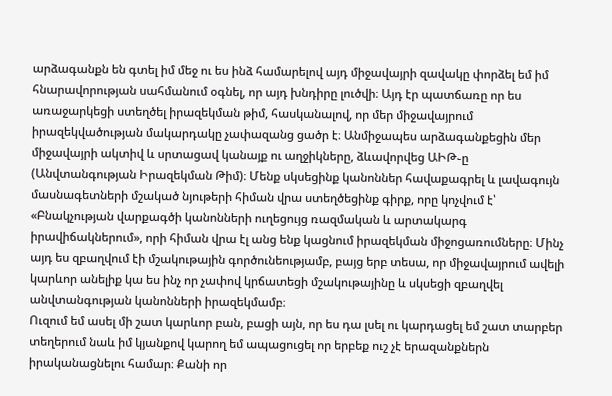արձագանքն են գտել իմ մեջ ու ես ինձ համարելով այդ միջավայրի զավակը փորձել եմ իմ հնարավորության սահմանում օգնել, որ այդ խնդիրը լուծվի։ Այդ էր պատճառը որ ես առաջարկեցի ստեղծել իրազեկման թիմ, հասկանալով, որ մեր միջավայրում իրազեկվածության մակարդակը չափազանց ցածր է։ Անմիջապես արձագանքեցին մեր միջավայրի ակտիվ և սրտացավ կանայք ու աղջիկները, ձևավորվեց ԱԻԹ֊ը (Անվտանգության Իրազեկման Թիմ)։ Մենք սկսեցինք կանոններ հավաքագրել և լավագույն մասնագետների մշակած նյութերի հիման վրա ստեղծեցինք գիրք, որը կոչվում է՝ «Բնակչության վարքագծի կանոնների ուղեցույց ռազմական և արտակարգ իրավիճակներում», որի հիման վրա էլ անց ենք կացնում իրազեկման միջոցառումները։ Մինչ այդ ես զբաղվում էի մշակութային գործունեությամբ, բայց երբ տեսա, որ միջավայրում ավելի կարևոր անելիք կա ես ինչ որ չափով կրճատեցի մշակութայինը և սկսեցի զբաղվել անվտանգության կանոնների իրազեկմամբ։
Ուզում եմ ասել մի շատ կարևոր բան, բացի այն, որ ես դա լսել ու կարդացել եմ շատ տարբեր տեղերում նաև իմ կյանքով կարող եմ ապացուցել որ երբեք ուշ չէ երազանքներն իրականացնելու համար։ Քանի որ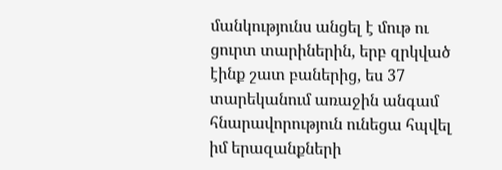մանկությունս անցել է մութ ու ցուրտ տարիներին, երբ զրկված էինք շատ բաներից, ես 37 տարեկանում առաջին անգամ հնարավորություն ունեցա հպվել իմ երազանքների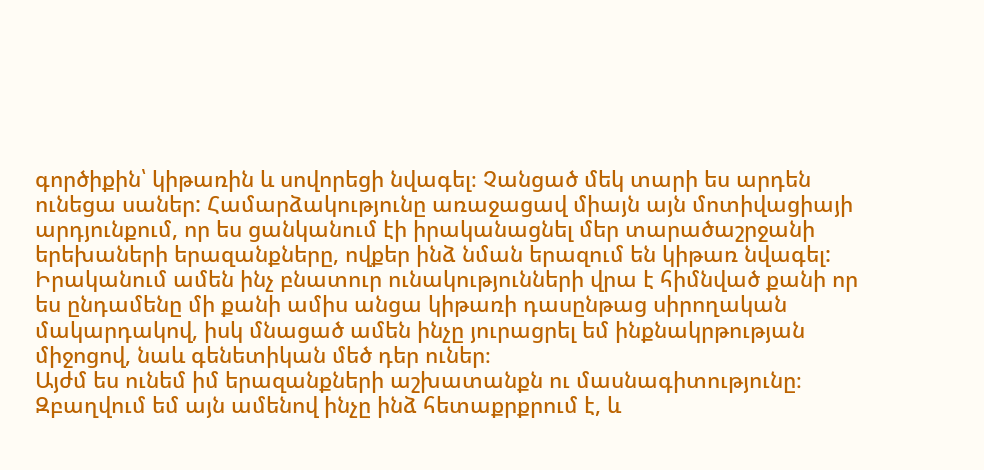գործիքին՝ կիթառին և սովորեցի նվագել։ Չանցած մեկ տարի ես արդեն ունեցա սաներ: Համարձակությունը առաջացավ միայն այն մոտիվացիայի արդյունքում, որ ես ցանկանում էի իրականացնել մեր տարածաշրջանի երեխաների երազանքները, ովքեր ինձ նման երազում են կիթառ նվագել: Իրականում ամեն ինչ բնատուր ունակությունների վրա է հիմնված քանի որ ես ընդամենը մի քանի ամիս անցա կիթառի դասընթաց սիրողական մակարդակով, իսկ մնացած ամեն ինչը յուրացրել եմ ինքնակրթության միջոցով, նաև գենետիկան մեծ դեր ուներ։
Այժմ ես ունեմ իմ երազանքների աշխատանքն ու մասնագիտությունը։ Զբաղվում եմ այն ամենով ինչը ինձ հետաքրքրում է, և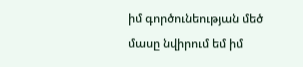իմ գործունեության մեծ մասը նվիրում եմ իմ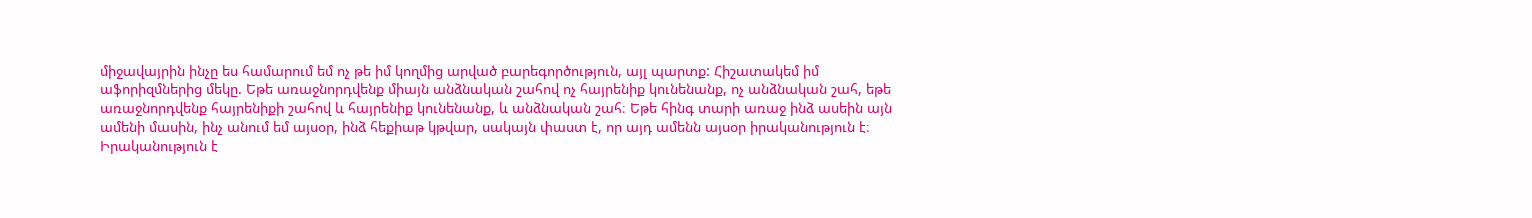միջավայրին ինչը ես համարում եմ ոչ թե իմ կողմից արված բարեգործություն, այլ պարտք: Հիշատակեմ իմ աֆորիզմներից մեկը. Եթե առաջնորդվենք միայն անձնական շահով ոչ հայրենիք կունենանք, ոչ անձնական շահ, եթե առաջնորդվենք հայրենիքի շահով և հայրենիք կունենանք, և անձնական շահ։ Եթե հինգ տարի առաջ ինձ ասեին այն ամենի մասին, ինչ անում եմ այսօր, ինձ հեքիաթ կթվար, սակայն փաստ է, որ այդ ամենն այսօր իրականություն է։ Իրականություն է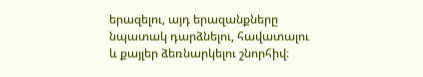երազելու, այդ երազանքները նպատակ դարձնելու, հավատալու և քայլեր ձեռնարկելու շնորհիվ։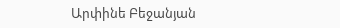Արփինե Բեջանյան